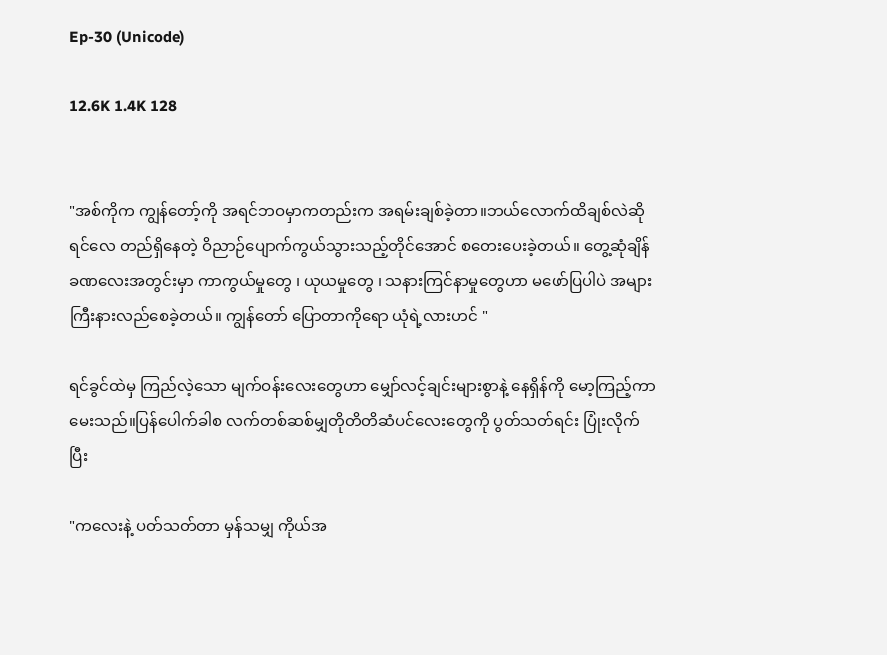Ep-30 (Unicode)

12.6K 1.4K 128


"အစ်ကိုက ကျွန်တော့်ကို အရင်ဘဝမှာကတည်းက အရမ်းချစ်ခဲ့တာ။ဘယ်လောက်ထိချစ်လဲဆိုရင်လေ တည်ရှိနေတဲ့ ဝိညာဉ်ပျောက်ကွယ်သွားသည့်တိုင်အောင် စတေးပေးခဲ့တယ်။ တွေ့ဆုံချိန်ခဏလေးအတွင်းမှာ ကာကွယ်မှုတွေ ၊ ယုယမှုတွေ ၊ သနားကြင်နာမှုတွေဟာ မဖော်ပြပါပဲ အများကြီးနားလည်စေခဲ့တယ်။ ကျွန်တော် ပြောတာကိုရော ယုံရဲ့လားဟင် "

ရင်ခွင်ထဲမှ ကြည်လဲ့သော မျက်ဝန်းလေးတွေဟာ မျှော်လင့်ချင်းများစွာနဲ့ နေရှိန်ကို မော့ကြည့်ကာမေးသည်။ပြန်ပေါက်ခါစ လက်တစ်ဆစ်မျှတိုတိတိဆံပင်လေးတွေကို ပွတ်သတ်ရင်း ပြုံးလိုက်ပြီး

"ကလေးနဲ့ ပတ်သတ်တာ မှန်သမျှ ကိုယ်အ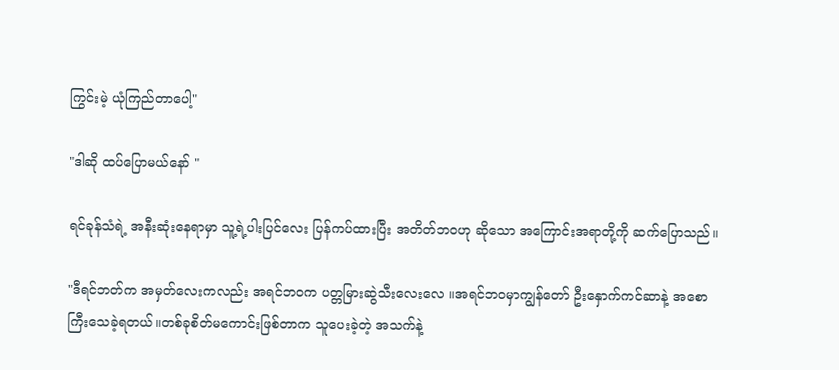ကြွင်းမဲ့ ယုံကြည်တာပေါ့"

"ဒါဆို ထပ်ပြောမယ်နော် "

ရင်ခုန်သံရဲ့ အနီးဆုံးနေရာမှာ သူ့ရဲ့ပါးပြင်လေး ပြန်ကပ်ထားပြီး အတိတ်ဘဝဟု ဆိုသော အကြောင်းအရာတို့ကို ဆက်ပြောသည်။

"ဒီရင်ဘတ်က အမှတ်လေးကလည်း အရင်ဘဝက ပတ္တမြားဆွဲသီးလေးလေ ။အရင်ဘဝမှာကျွန်တော် ဦးနှောက်ကင်ဆာနဲ့ အစောကြီးသေခဲ့ရတယ်။တစ်ခုစိတ်မကောင်းဖြစ်တာက သူပေးခဲ့တဲ့ အသက်နဲ့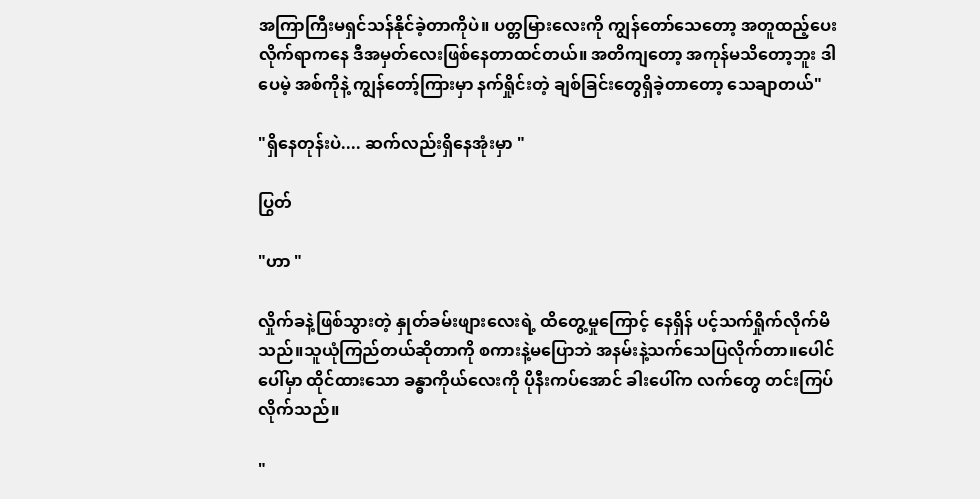အကြာကြီးမရှင်သန်နိုင်ခဲ့တာကိုပဲ။ ပတ္တမြားလေးကို ကျွန်တော်သေတော့ အတူထည့်ပေးလိုက်ရာကနေ ဒီအမှတ်လေးဖြစ်နေတာထင်တယ်။ အတိကျတော့ အကုန်မသိတော့ဘူး ဒါပေမဲ့ အစ်ကိုနဲ့ ကျွန်တော့်ကြားမှာ နက်ရှိုင်းတဲ့ ချစ်ခြင်းတွေရှိခဲ့တာတော့ သေချာတယ်"

"ရှိနေတုန်းပဲ.... ဆက်လည်းရှိနေအုံးမှာ "

ပြွတ်

"ဟာ "

လှိုက်ခနဲ့ဖြစ်သွားတဲ့ နှုတ်ခမ်းဖျားလေးရဲ့ ထိတွေ့မှုကြောင့် နေရှိန် ပင့်သက်ရှိုက်လိုက်မိသည်။သူယုံကြည်တယ်ဆိုတာကို စကားနဲ့မပြောဘဲ အနမ်းနဲ့သက်သေပြလိုက်တာ။ပေါင်ပေါ်မှာ ထိုင်ထားသော ခန္ဓာကိုယ်လေးကို ပိုနီးကပ်အောင် ခါးပေါ်က လက်တွေ တင်းကြပ်လိုက်သည်။

"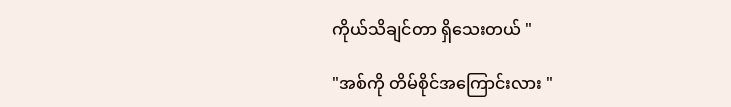ကိုယ်သိချင်တာ ရှိသေးတယ် "

"အစ်ကို တိမ်စိုင်အကြောင်းလား "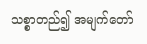သစ္စာတည်၍ အမျက်တော်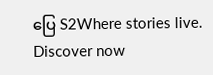ပြေ S2Where stories live. Discover now